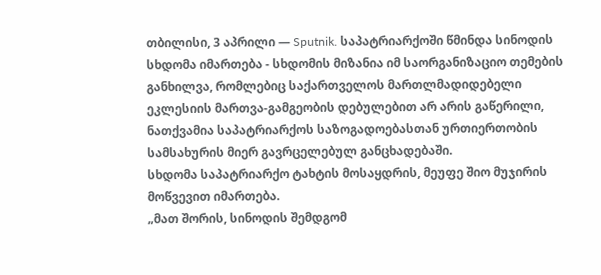თბილისი, 3 აპრილი — Sputnik. საპატრიარქოში წმინდა სინოდის სხდომა იმართება - სხდომის მიზანია იმ საორგანიზაციო თემების განხილვა, რომლებიც საქართველოს მართლმადიდებელი ეკლესიის მართვა-გამგეობის დებულებით არ არის გაწერილი, ნათქვამია საპატრიარქოს საზოგადოებასთან ურთიერთობის სამსახურის მიერ გავრცელებულ განცხადებაში.
სხდომა საპატრიარქო ტახტის მოსაყდრის, მეუფე შიო მუჯირის მოწვევით იმართება.
„მათ შორის, სინოდის შემდგომ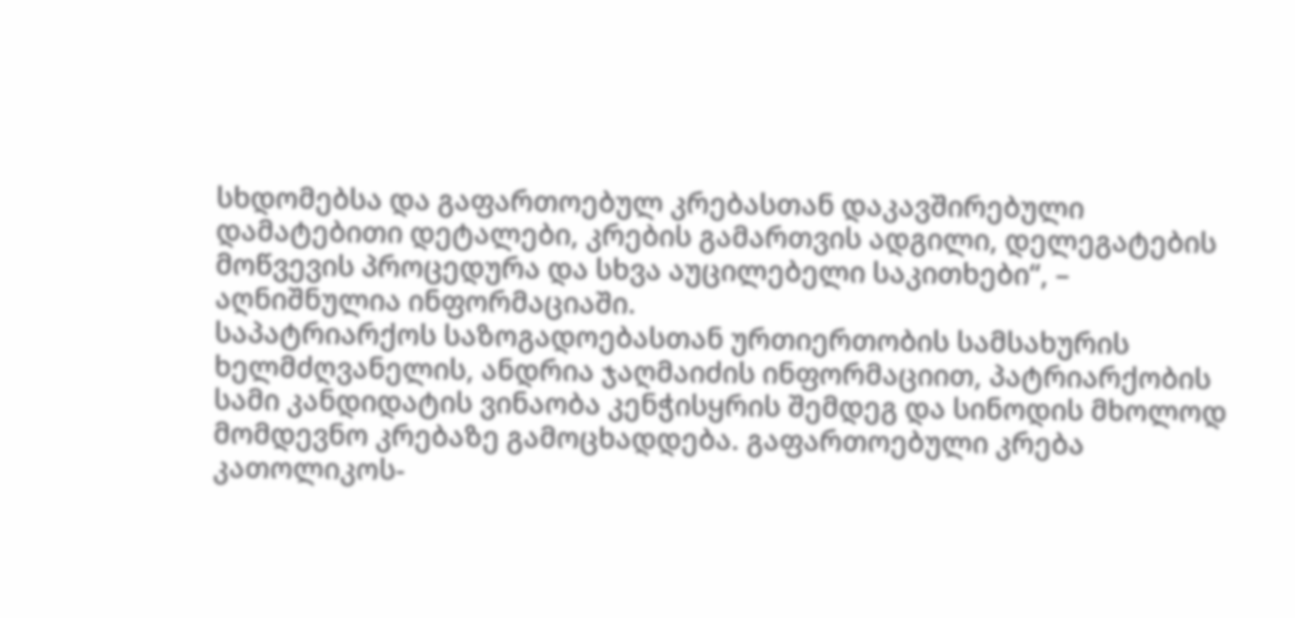სხდომებსა და გაფართოებულ კრებასთან დაკავშირებული დამატებითი დეტალები, კრების გამართვის ადგილი, დელეგატების მოწვევის პროცედურა და სხვა აუცილებელი საკითხები“, – აღნიშნულია ინფორმაციაში.
საპატრიარქოს საზოგადოებასთან ურთიერთობის სამსახურის ხელმძღვანელის, ანდრია ჯაღმაიძის ინფორმაციით, პატრიარქობის სამი კანდიდატის ვინაობა კენჭისყრის შემდეგ და სინოდის მხოლოდ მომდევნო კრებაზე გამოცხადდება. გაფართოებული კრება კათოლიკოს-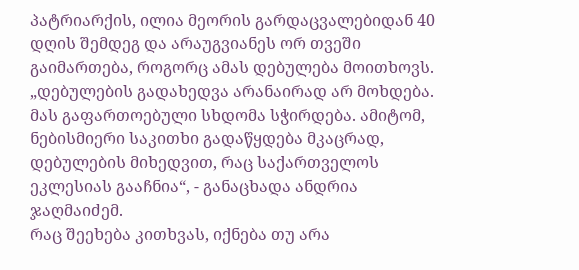პატრიარქის, ილია მეორის გარდაცვალებიდან 40 დღის შემდეგ და არაუგვიანეს ორ თვეში გაიმართება, როგორც ამას დებულება მოითხოვს.
„დებულების გადახედვა არანაირად არ მოხდება. მას გაფართოებული სხდომა სჭირდება. ამიტომ, ნებისმიერი საკითხი გადაწყდება მკაცრად, დებულების მიხედვით, რაც საქართველოს ეკლესიას გააჩნია“, - განაცხადა ანდრია ჯაღმაიძემ.
რაც შეეხება კითხვას, იქნება თუ არა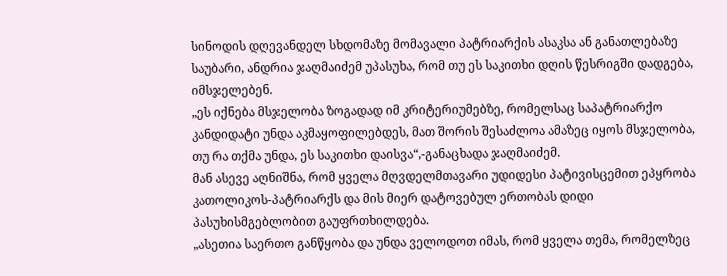სინოდის დღევანდელ სხდომაზე მომავალი პატრიარქის ასაკსა ან განათლებაზე საუბარი, ანდრია ჯაღმაიძემ უპასუხა, რომ თუ ეს საკითხი დღის წესრიგში დადგება, იმსჯელებენ.
„ეს იქნება მსჯელობა ზოგადად იმ კრიტერიუმებზე, რომელსაც საპატრიარქო კანდიდატი უნდა აკმაყოფილებდეს, მათ შორის შესაძლოა ამაზეც იყოს მსჯელობა, თუ რა თქმა უნდა, ეს საკითხი დაისვა“,-განაცხადა ჯაღმაიძემ.
მან ასევე აღნიშნა, რომ ყველა მღვდელმთავარი უდიდესი პატივისცემით ეპყრობა კათოლიკოს-პატრიარქს და მის მიერ დატოვებულ ერთობას დიდი პასუხისმგებლობით გაუფრთხილდება.
„ასეთია საერთო განწყობა და უნდა ველოდოთ იმას, რომ ყველა თემა, რომელზეც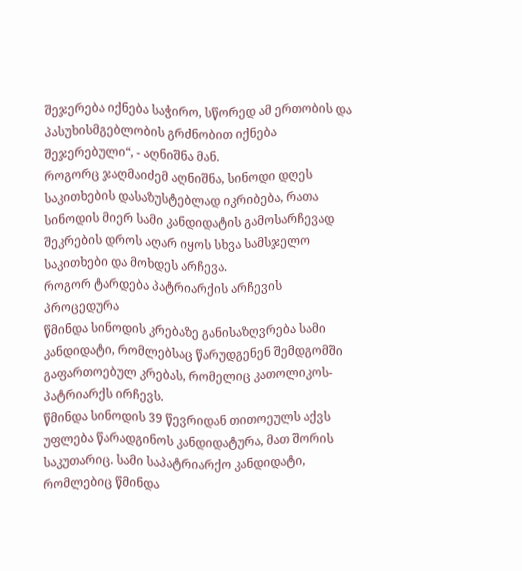შეჯერება იქნება საჭირო, სწორედ ამ ერთობის და პასუხისმგებლობის გრძნობით იქნება შეჯერებული“, - აღნიშნა მან.
როგორც ჯაღმაიძემ აღნიშნა, სინოდი დღეს საკითხების დასაზუსტებლად იკრიბება, რათა სინოდის მიერ სამი კანდიდატის გამოსარჩევად შეკრების დროს აღარ იყოს სხვა სამსჯელო საკითხები და მოხდეს არჩევა.
როგორ ტარდება პატრიარქის არჩევის პროცედურა
წმინდა სინოდის კრებაზე განისაზღვრება სამი კანდიდატი, რომლებსაც წარუდგენენ შემდგომში გაფართოებულ კრებას, რომელიც კათოლიკოს-პატრიარქს ირჩევს.
წმინდა სინოდის 39 წევრიდან თითოეულს აქვს უფლება წარადგინოს კანდიდატურა, მათ შორის საკუთარიც. სამი საპატრიარქო კანდიდატი, რომლებიც წმინდა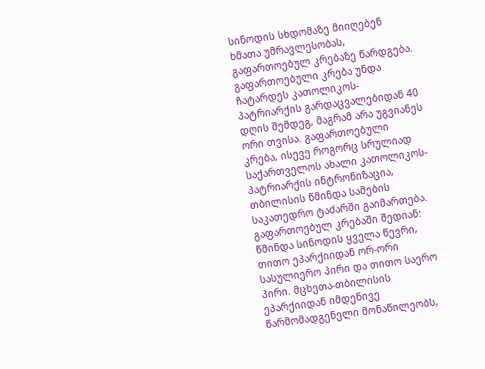სინოდის სხდომაზე მიიღებენ ხმათა უმრავლესობას, გაფართოებულ კრებაზე წარდგება.
გაფართოებული კრება უნდა ჩატარდეს კათოლიკოს-პატრიარქის გარდაცვალებიდან 40 დღის შემდეგ, მაგრამ არა უგვიანეს ორი თვისა. გაფართოებული კრება, ისევე როგორც სრულიად საქართველოს ახალი კათოლიკოს-პატრიარქის ინტრონიზაცია, თბილისის წმინდა სამების საკათედრო ტაძარში გაიმართება.
გაფართოებულ კრებაში შედიან: წმინდა სინოდის ყველა წევრი, თითო ეპარქიიდან ორ-ორი სასულიერო პირი და თითო საერო პირი. მცხეთა-თბილისის ეპარქიიდან იმდენივე წარმომადგენელი მონაწილეობს,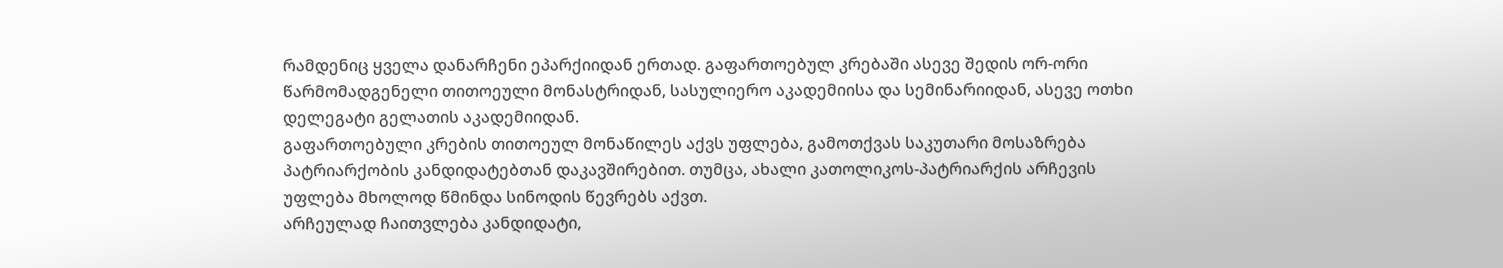რამდენიც ყველა დანარჩენი ეპარქიიდან ერთად. გაფართოებულ კრებაში ასევე შედის ორ-ორი წარმომადგენელი თითოეული მონასტრიდან, სასულიერო აკადემიისა და სემინარიიდან, ასევე ოთხი დელეგატი გელათის აკადემიიდან.
გაფართოებული კრების თითოეულ მონაწილეს აქვს უფლება, გამოთქვას საკუთარი მოსაზრება პატრიარქობის კანდიდატებთან დაკავშირებით. თუმცა, ახალი კათოლიკოს-პატრიარქის არჩევის უფლება მხოლოდ წმინდა სინოდის წევრებს აქვთ.
არჩეულად ჩაითვლება კანდიდატი,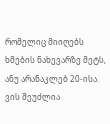რომელიც მიიღებს ხმების ნახევარზე მეტს, ანუ არანაკლებ 20-ისა.
ვის შეუძლია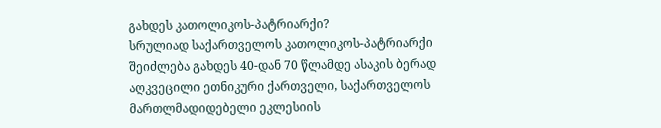გახდეს კათოლიკოს-პატრიარქი?
სრულიად საქართველოს კათოლიკოს-პატრიარქი შეიძლება გახდეს 40-დან 70 წლამდე ასაკის ბერად აღკვეცილი ეთნიკური ქართველი, საქართველოს მართლმადიდებელი ეკლესიის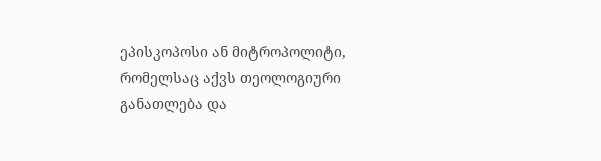ეპისკოპოსი ან მიტროპოლიტი, რომელსაც აქვს თეოლოგიური განათლება და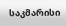საკმარისი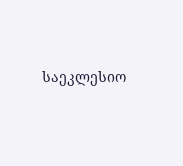საეკლესიო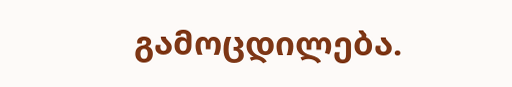გამოცდილება.